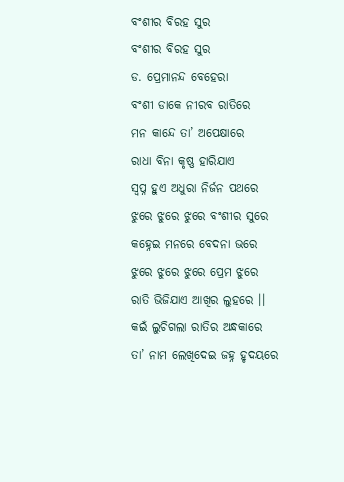ବଂଶୀର ବିରହ ସୁର
ବଂଶୀର ବିରହ ସୁର
ଡ. ପ୍ରେମାନନ୍ଦ ବେହେରା
ବଂଶୀ ଡାକେ ନୀରବ ରାତିରେ
ମନ କାନ୍ଦେ ତା’ ଅପେକ୍ଷାରେ
ରାଧା ବିନା କୃଷ୍ଣ ହାରିଯାଏ
ସ୍ୱପ୍ନ ହୁଏ ଅଧୁରା ନିର୍ଜନ ପଥରେ
ଝୁରେ ଝୁରେ ଝୁରେ ବଂଶୀର ସୁରେ
କହ୍ନେଇ ମନରେ ବେଦନା ଭରେ
ଝୁରେ ଝୁରେ ଝୁରେ ପ୍ରେମ ଝୁରେ
ରାତି ଭିଜିଯାଏ ଆଖିର ଲୁହରେ ।।
କଇଁ ଲୁଚିଗଲା ରାତିର ଅନ୍ଧକାରେ
ତା’ ନାମ ଲେଖିଦେଇ ଜହ୍ନ ହୃଦୟରେ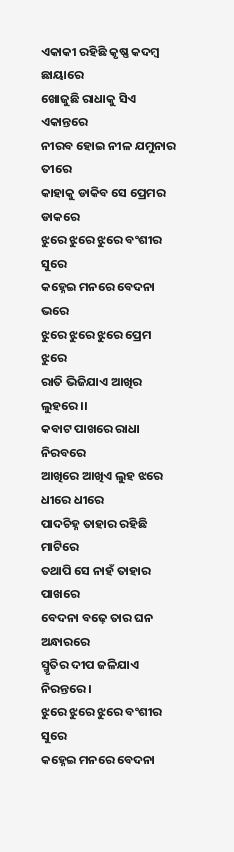ଏକାକୀ ରହିଛି କୃଷ୍ଣ କଦମ୍ବ ଛାୟାରେ
ଖୋଜୁଛି ରାଧାକୁ ସିଏ ଏକାନ୍ତରେ
ନୀରବ ହୋଇ ନୀଳ ଯମୁନାର ତୀରେ
କାହାକୁ ଡାକିବ ସେ ପ୍ରେମର ଡାକରେ
ଝୁରେ ଝୁରେ ଝୁରେ ବଂଶୀର ସୁରେ
କହ୍ନେଇ ମନରେ ବେଦନା ଭରେ
ଝୁରେ ଝୁରେ ଝୁରେ ପ୍ରେମ ଝୁରେ
ରାତି ଭିଜିଯାଏ ଆଖିର ଲୁହରେ ।।
କବାଟ ପାଖରେ ରାଧା ନିରବରେ
ଆଖିରେ ଆଖିଏ ଲୁହ ଝରେ ଧୀରେ ଧୀରେ
ପାଦଚିହ୍ନ ତାହାର ରହିଛି ମାଟିରେ
ତଥାପି ସେ ନାହଁ ତାହାର ପାଖରେ
ବେଦନା ବଢ଼େ ତାର ଘନ ଅନ୍ଧାରରେ
ସ୍ମୃତିର ଦୀପ ଜଳିଯାଏ ନିରନ୍ତରେ ।
ଝୁରେ ଝୁରେ ଝୁରେ ବଂଶୀର ସୁରେ
କହ୍ନେଇ ମନରେ ବେଦନା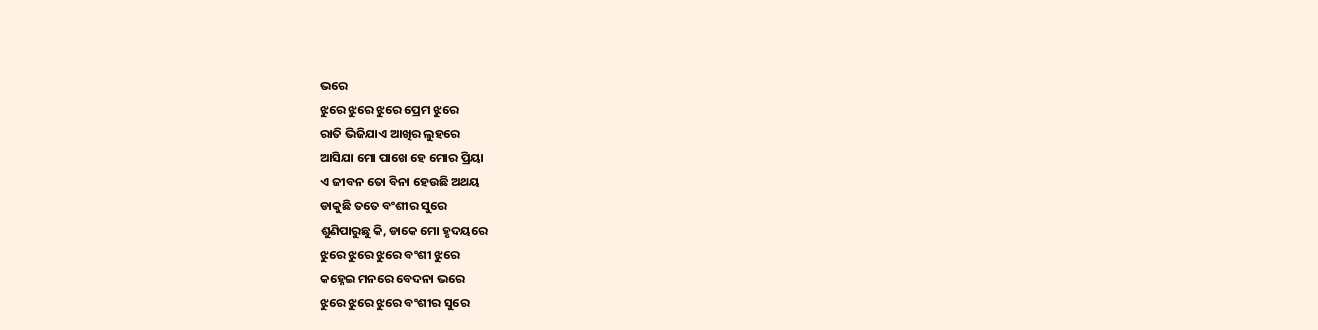ଭରେ
ଝୁରେ ଝୁରେ ଝୁରେ ପ୍ରେମ ଝୁରେ
ରାତି ଭିଜିଯାଏ ଆଖିର ଲୁହରେ
ଆସିଯା ମୋ ପାଖେ ହେ ମୋର ପ୍ରିୟା
ଏ ଜୀବନ ତୋ ବିନା ହେଉଛି ଅଥୟ
ଡାକୁଛି ତତେ ବଂଶୀର ସୁରେ
ଶୁଣିପାରୁଛୁ କି, ଡାକେ ମୋ ହୃଦୟରେ
ଝୁରେ ଝୁରେ ଝୁରେ ବଂଶୀ ଝୁରେ
କହ୍ନେଇ ମନରେ ବେଦନା ଭରେ
ଝୁରେ ଝୁରେ ଝୁରେ ବଂଶୀର ସୁରେ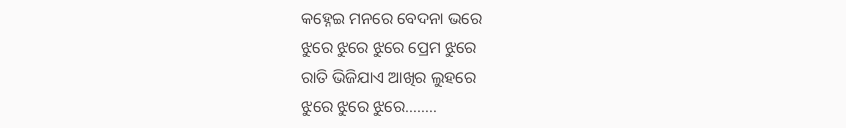କହ୍ନେଇ ମନରେ ବେଦନା ଭରେ
ଝୁରେ ଝୁରେ ଝୁରେ ପ୍ରେମ ଝୁରେ
ରାତି ଭିଜିଯାଏ ଆଖିର ଲୁହରେ
ଝୁରେ ଝୁରେ ଝୁରେ……..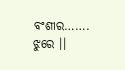ବଂଶୀର……. ଝୁରେ ।।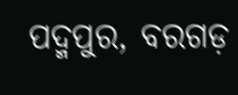ପଦ୍ମପୁର, ବରଗଡ଼